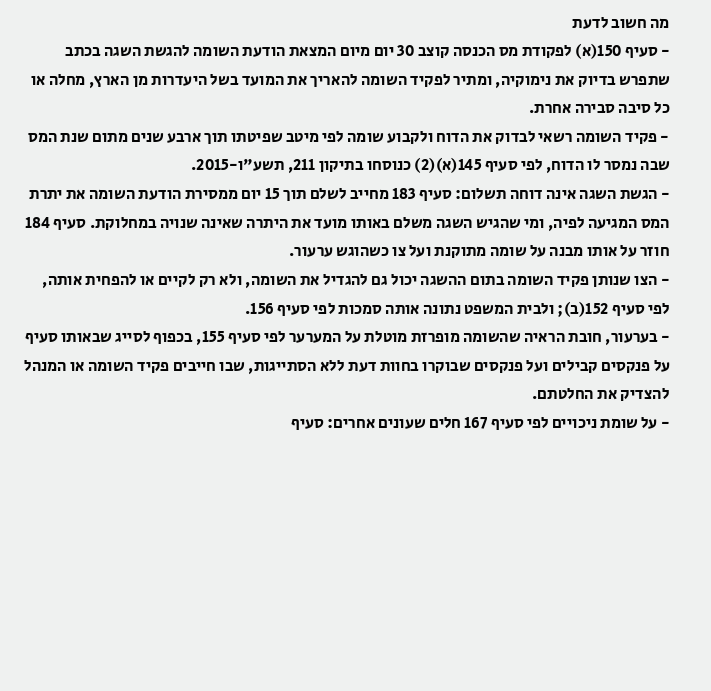מה חשוב לדעת
- סעיף 150(א) לפקודת מס הכנסה קוצב 30 יום מיום המצאת הודעת השומה להגשת השגה בכתב שתפרש בדיוק את נימוקיה, ומתיר לפקיד השומה להאריך את המועד בשל היעדרות מן הארץ, מחלה או כל סיבה סבירה אחרת.
- פקיד השומה רשאי לבדוק את הדוח ולקבוע שומה לפי מיטב שפיטתו תוך ארבע שנים מתום שנת המס שבה נמסר לו הדוח, לפי סעיף 145(א)(2) כנוסחו בתיקון 211, תשע"ו-2015.
- הגשת השגה אינה דוחה תשלום: סעיף 183 מחייב לשלם תוך 15 יום ממסירת הודעת השומה את יתרת המס המגיעה לפיה, ומי שהגיש השגה משלם באותו מועד את היתרה שאינה שנויה במחלוקת. סעיף 184 חוזר על אותו מבנה על שומה מתוקנת ועל צו כשהוגש ערעור.
- הצו שנותן פקיד השומה בתום ההשגה יכול גם להגדיל את השומה, ולא רק לקיים או להפחית אותה, לפי סעיף 152(ב); ולבית המשפט נתונה אותה סמכות לפי סעיף 156.
- בערעור, חובת הראיה שהשומה מופרזת מוטלת על המערער לפי סעיף 155, בכפוף לסייג שבאותו סעיף על פנקסים קבילים ועל פנקסים שבוקרו בחוות דעת ללא הסתייגות, שבו חייבים פקיד השומה או המנהל להצדיק את החלטתם.
- על שומת ניכויים לפי סעיף 167 חלים שעונים אחרים: סעיף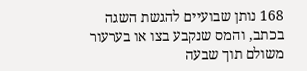168 נותן שבועיים להגשת השגה בכתב, והמס שנקבע בצו או בערעור משולם תוך שבעה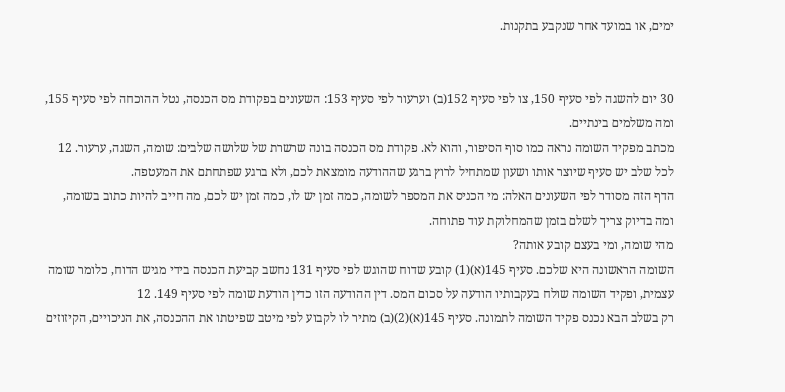ימים, או במועד אחר שנקבע בתקנות.


30 יום להשגה לפי סעיף 150, צו לפי סעיף 152(ב) וערעור לפי סעיף 153: השעונים בפקודת מס הכנסה, נטל ההוכחה לפי סעיף 155, ומה משלמים בינתיים.
מכתב מפקיד השומה נראה כמו סוף הסיפור, והוא לא. פקודת מס הכנסה בונה שרשרת של שלושה שלבים: שומה, השגה, ערעור. 12 לכל שלב יש סעיף שיוצר אותו ושעון שמתחיל לרוץ ברגע שההודעה מומצאת לכם, ולא ברגע שפתחתם את המעטפה.
הדף הזה מסודר לפי השעונים האלה: מי הכניס את המספר לשומה, כמה זמן יש לו, כמה זמן יש לכם, מה חייב להיות כתוב בשומה, ומה בדיוק צריך לשלם בזמן שהמחלוקת עוד פתוחה.
מהי שומה, ומי בעצם קובע אותה?
השומה הראשונה היא שלכם. סעיף 145(א)(1) קובע שדוח שהוגש לפי סעיף 131 נחשב קביעת הכנסה בידי מגיש הדוח, כלומר שומה עצמית, ופקיד השומה שולח בעקבותיו הודעה על סכום המס. דין ההודעה הזו כדין הודעת שומה לפי סעיף 149. 12
רק בשלב הבא נכנס פקיד השומה לתמונה. סעיף 145(א)(2)(ב) מתיר לו לקבוע לפי מיטב שפיטתו את ההכנסה, את הניכויים, הקיזוזים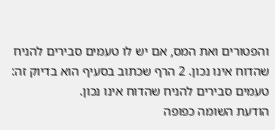והפטורים ואת המס, אם יש לו טעמים סבירים להניח שהדוח אינו נכון. 2 הרף שכתוב בסעיף הוא בדיוק זה: טעמים סבירים להניח שהדוח אינו נכון.
הודעת השומה כפופה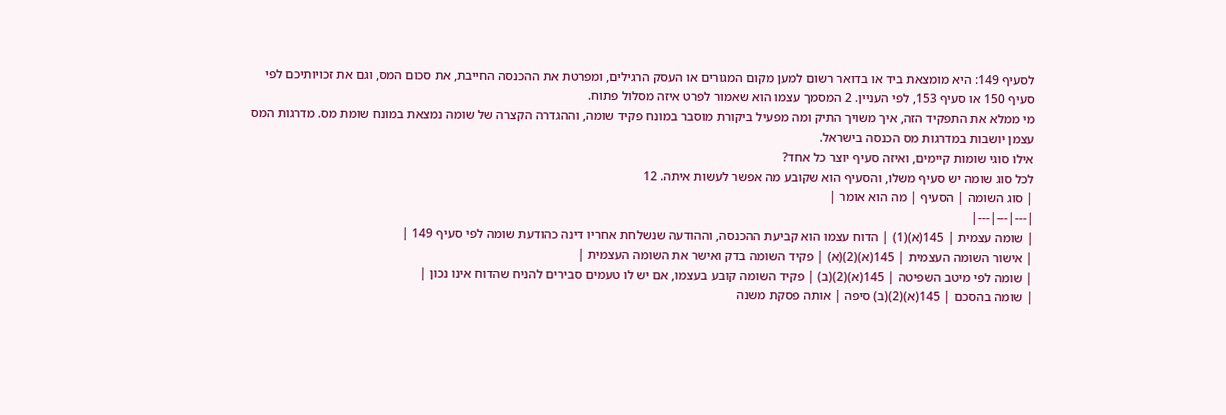לסעיף 149: היא מומצאת ביד או בדואר רשום למען מקום המגורים או העסק הרגילים, ומפרטת את ההכנסה החייבת, את סכום המס, וגם את זכויותיכם לפי סעיף 150 או סעיף 153, לפי העניין. 2 המסמך עצמו הוא שאמור לפרט איזה מסלול פתוח.
מי ממלא את התפקיד הזה, איך משויך התיק ומה מפעיל ביקורת מוסבר במונח פקיד שומה, וההגדרה הקצרה של שומה נמצאת במונח שומת מס. מדרגות המס עצמן יושבות במדרגות מס הכנסה בישראל.
אילו סוגי שומות קיימים, ואיזה סעיף יוצר כל אחד?
לכל סוג שומה יש סעיף משלו, והסעיף הוא שקובע מה אפשר לעשות איתה. 12
| סוג השומה | הסעיף | מה הוא אומר |
|---|---|---|
| שומה עצמית | 145(א)(1) | הדוח עצמו הוא קביעת ההכנסה, וההודעה שנשלחת אחריו דינה כהודעת שומה לפי סעיף 149 |
| אישור השומה העצמית | 145(א)(2)(א) | פקיד השומה בדק ואישר את השומה העצמית |
| שומה לפי מיטב השפיטה | 145(א)(2)(ב) | פקיד השומה קובע בעצמו, אם יש לו טעמים סבירים להניח שהדוח אינו נכון |
| שומה בהסכם | 145(א)(2)(ב) סיפה | אותה פסקת משנה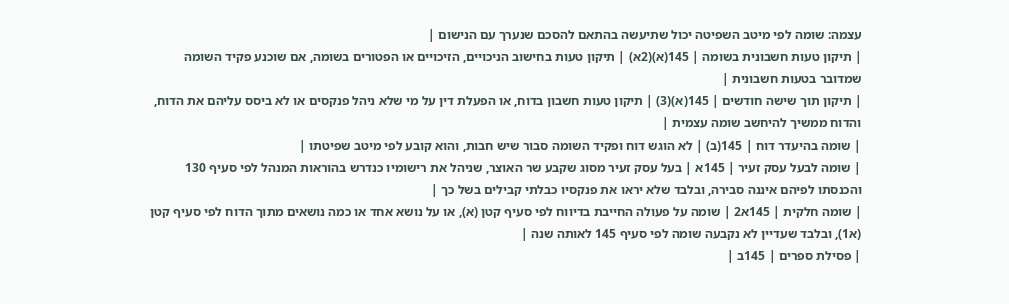עצמה: שומה לפי מיטב השפיטה יכול שתיעשה בהתאם להסכם שנערך עם הנישום |
| תיקון טעות חשבונית בשומה | 145(א)(2א) | תיקון טעות בחישוב הניכויים, הזיכויים או הפטורים בשומה, אם שוכנע פקיד השומה שמדובר בטעות חשבונית |
| תיקון תוך שישה חודשים | 145(א)(3) | תיקון טעות חשבון בדוח, או הפעלת דין על מי שלא ניהל פנקסים או לא ביסס עליהם את הדוח, והדוח ממשיך להיחשב שומה עצמית |
| שומה בהיעדר דוח | 145(ב) | לא הוגש דוח ופקיד השומה סבור שיש חבות, והוא קובע לפי מיטב שפיטתו |
| שומה לבעל עסק זעיר | 145א | בעל עסק זעיר מסוג שקבע שר האוצר, שניהל את רישומיו כנדרש בהוראות המנהל לפי סעיף 130 והכנסתו לפיהם איננה סבירה, ובלבד שלא יראו את פנקסיו כבלתי קבילים בשל כך |
| שומה חלקית | 145א2 | שומה על פעולה החייבת בדיווח לפי סעיף קטן (א), או על נושא אחד או כמה נושאים מתוך הדוח לפי סעיף קטן (א1), ובלבד שעדיין לא נקבעה שומה לפי סעיף 145 לאותה שנה |
| פסילת ספרים | 145ב |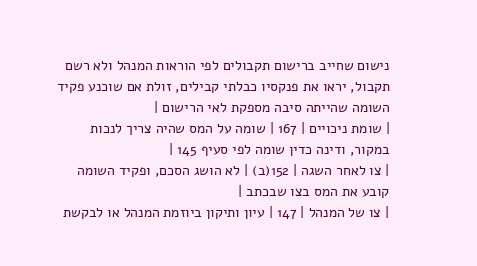נישום שחייב ברישום תקבולים לפי הוראות המנהל ולא רשם תקבול, יראו את פנקסיו כבלתי קבילים, זולת אם שוכנע פקיד השומה שהייתה סיבה מספקת לאי הרישום |
| שומת ניכויים | 167 | שומה על המס שהיה צריך לנכות במקור, ודינה כדין שומה לפי סעיף 145 |
| צו לאחר השגה | 152(ב) | לא הושג הסכם, ופקיד השומה קובע את המס בצו שבכתב |
| צו של המנהל | 147 | עיון ותיקון ביוזמת המנהל או לבקשת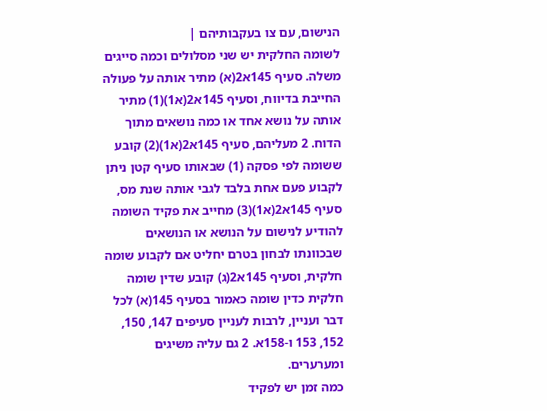הנישום, עם צו בעקבותיהם |
לשומה החלקית יש שני מסלולים וכמה סייגים משלה. סעיף 145א2(א) מתיר אותה על פעולה החייבת בדיווח, וסעיף 145א2(א1)(1) מתיר אותה על נושא אחד או כמה נושאים מתוך הדוח. 2 מעליהם, סעיף 145א2(א1)(2) קובע ששומה לפי פסקה (1) שבאותו סעיף קטן ניתן לקבוע פעם אחת בלבד לגבי אותה שנת מס, סעיף 145א2(א1)(3) מחייב את פקיד השומה להודיע לנישום על הנושא או הנושאים שבכוונתו לבחון בטרם יחליט אם לקבוע שומה חלקית, וסעיף 145א2(ג) קובע שדין שומה חלקית כדין שומה כאמור בסעיף 145(א) לכל דבר ועניין, לרבות לעניין סעיפים 147, 150, 152, 153 ו-158א. 2 גם עליה משיגים ומערערים.
כמה זמן יש לפקיד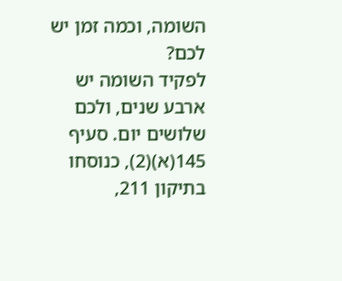השומה, וכמה זמן יש לכם?
לפקיד השומה יש ארבע שנים, ולכם שלושים יום. סעיף 145(א)(2), כנוסחו בתיקון 211,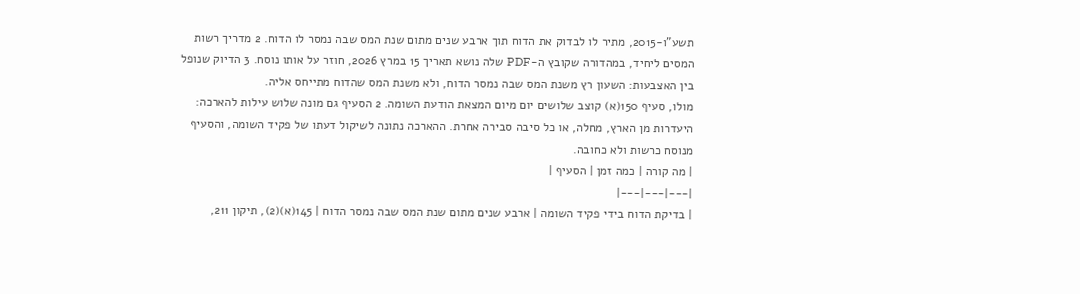תשע"ו-2015, מתיר לו לבדוק את הדוח תוך ארבע שנים מתום שנת המס שבה נמסר לו הדוח. 2 מדריך רשות המסים ליחיד, במהדורה שקובץ ה-PDF שלה נושא תאריך 15 במרץ 2026, חוזר על אותו נוסח. 3 הדיוק שנופל בין האצבעות: השעון רץ משנת המס שבה נמסר הדוח, ולא משנת המס שהדוח מתייחס אליה.
מולו, סעיף 150(א) קוצב שלושים יום מיום המצאת הודעת השומה. 2 הסעיף גם מונה שלוש עילות להארכה: היעדרות מן הארץ, מחלה, או כל סיבה סבירה אחרת. ההארכה נתונה לשיקול דעתו של פקיד השומה, והסעיף מנוסח כרשות ולא כחובה.
| מה קורה | כמה זמן | הסעיף |
|---|---|---|
| בדיקת הדוח בידי פקיד השומה | ארבע שנים מתום שנת המס שבה נמסר הדוח | 145(א)(2), תיקון 211,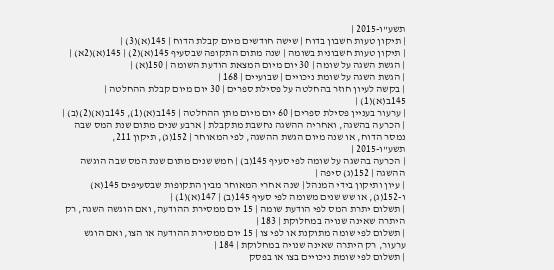תשע"ו-2015 |
| תיקון טעות חשבון בדוח | שישה חודשים מיום קבלת הדוח | 145(א)(3) |
| תיקון טעות חשבונית בשומה | שנה מתום התקופה שבסעיף 145(א)(2) | 145(א)(2א) |
| הגשת השגה על שומה | 30 יום מיום המצאת הודעת השומה | 150(א) |
| הגשת השגה על שומת ניכויים | שבועיים | 168 |
| בקשה לעיון חוזר בהחלטה על פסילת ספרים | 30 יום מיום קבלת ההחלטה | 145ב(א)(1) |
| ערעור בעניין פסילת ספרים | 60 יום מיום מתן ההחלטה | 145ב(א)(1), 145ב(א)(2)(ב) |
| הכרעה בהשגה, ואחריה ההשגה נחשבת מתקבלת | ארבע שנים מתום שנת המס שבה נמסר הדוח, או שנה מיום הגשת ההשגה, לפי המאוחר | 152(ג), תיקון 211, תשע"ו-2015 |
| הכרעה בהשגה על שומה לפי סעיף 145(ב) | חמש שנים מתום שנת המס שבה הוגשה ההשגה | 152(ג) סיפה |
| עיון ותיקון בידי המנהל | שנה אחרי המאוחר מבין התקופות שבסעיפים 145(א) ו-152(ג), או שש שנים משומה לפי סעיף 145(ב) | 147(א)(1) |
| תשלום יתרת המס לפי הודעת שומה | 15 יום ממסירת ההודעה, ואם הוגשה השגה, רק היתרה שאינה שנויה במחלוקת | 183 |
| תשלום לפי שומה מתוקנת או לפי צו | 15 יום ממסירת ההודעה או הצו, ואם הוגש ערעור, רק היתרה שאינה שנויה במחלוקת | 184 |
| תשלום לפי שומת ניכויים בצו או בפסק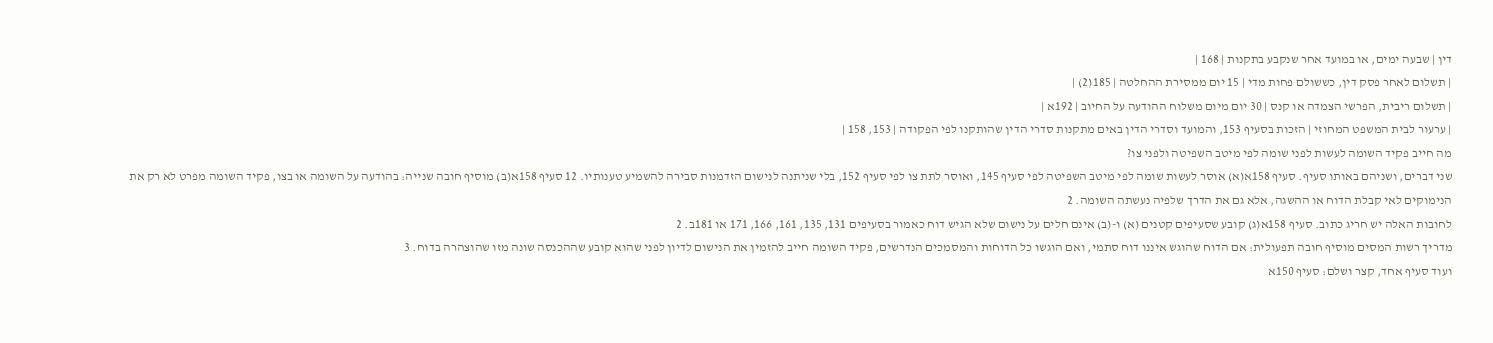דין | שבעה ימים, או במועד אחר שנקבע בתקנות | 168 |
| תשלום לאחר פסק דין, כששולם פחות מדי | 15 יום ממסירת ההחלטה | 185(2) |
| תשלום ריבית, הפרשי הצמדה או קנס | 30 יום מיום משלוח ההודעה על החיוב | 192א |
| ערעור לבית המשפט המחוזי | הזכות בסעיף 153, והמועד וסדרי הדין באים מתקנות סדרי הדין שהותקנו לפי הפקודה | 153, 158 |
מה חייב פקיד השומה לעשות לפני שומה לפי מיטב השפיטה ולפני צו?
שני דברים, ושניהם באותו סעיף. סעיף 158א(א) אוסר לעשות שומה לפי מיטב השפיטה לפי סעיף 145, ואוסר לתת צו לפי סעיף 152, בלי שניתנה לנישום הזדמנות סבירה להשמיע טענותיו. 12 סעיף 158א(ב) מוסיף חובה שנייה: בהודעה על השומה או בצו, פקיד השומה מפרט לא רק את הנימוקים לאי קבלת הדוח או ההשגה, אלא גם את הדרך שלפיה נעשתה השומה. 2
לחובות האלה יש חריג כתוב. סעיף 158א(ג) קובע שסעיפים קטנים (א) ו-(ב) אינם חלים על נישום שלא הגיש דוח כאמור בסעיפים 131, 135, 161, 166, 171 או 181ב. 2
מדריך רשות המסים מוסיף חובה תפעולית: אם הדוח שהוגש איננו דוח סתמי, ואם הוגשו כל הדוחות והמסמכים הנדרשים, פקיד השומה חייב להזמין את הנישום לדיון לפני שהוא קובע שההכנסה שונה מזו שהוצהרה בדוח. 3
ועוד סעיף אחד, קצר ושלם: סעיף 150א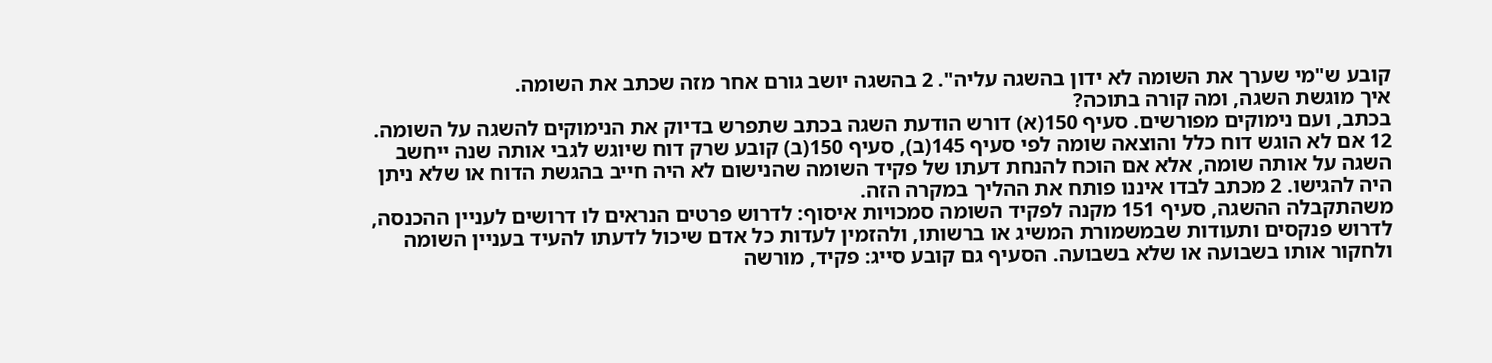קובע ש"מי שערך את השומה לא ידון בהשגה עליה". 2 בהשגה יושב גורם אחר מזה שכתב את השומה.
איך מוגשת השגה, ומה קורה בתוכה?
בכתב, ועם נימוקים מפורשים. סעיף 150(א) דורש הודעת השגה בכתב שתפרש בדיוק את הנימוקים להשגה על השומה. 12 אם לא הוגש דוח כלל והוצאה שומה לפי סעיף 145(ב), סעיף 150(ב) קובע שרק דוח שיוגש לגבי אותה שנה ייחשב השגה על אותה שומה, אלא אם הוכח להנחת דעתו של פקיד השומה שהנישום לא היה חייב בהגשת הדוח או שלא ניתן היה להגישו. 2 מכתב לבדו איננו פותח את ההליך במקרה הזה.
משהתקבלה ההשגה, סעיף 151 מקנה לפקיד השומה סמכויות איסוף: לדרוש פרטים הנראים לו דרושים לעניין ההכנסה, לדרוש פנקסים ותעודות שבמשמורת המשיג או ברשותו, ולהזמין לעדות כל אדם שיכול לדעתו להעיד בעניין השומה ולחקור אותו בשבועה או שלא בשבועה. הסעיף גם קובע סייג: פקיד, מורשה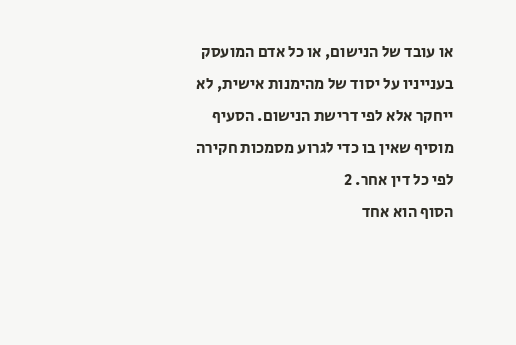או עובד של הנישום, או כל אדם המועסק בענייניו על יסוד של מהימנות אישית, לא ייחקר אלא לפי דרישת הנישום. הסעיף מוסיף שאין בו כדי לגרוע מסמכות חקירה לפי כל דין אחר. 2
הסוף הוא אחד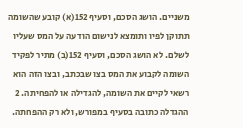משניים. הושג הסכם, וסעיף 152(א) קובע שהשומה תתוקן לפיו ותומצא לנישום הודעה על המס שעליו לשלם. לא הושג הסכם, וסעיף 152(ב) מתיר לפקיד השומה לקבוע את המס בצו שבכתב, ובצו הזה הוא רשאי לקיים את השומה, להגדילה או להפחיתה. 2 ההגדלה כתובה בסעיף במפורש, ולא רק ההפחתה.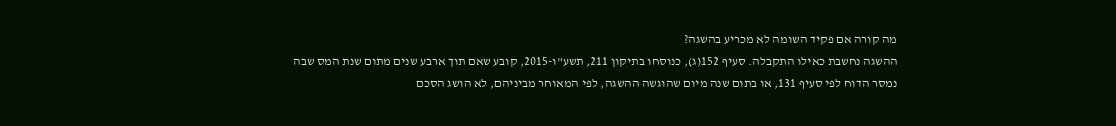מה קורה אם פקיד השומה לא מכריע בהשגה?
ההשגה נחשבת כאילו התקבלה. סעיף 152(ג), כנוסחו בתיקון 211, תשע"ו-2015, קובע שאם תוך ארבע שנים מתום שנת המס שבה נמסר הדוח לפי סעיף 131, או בתום שנה מיום שהוגשה ההשגה, לפי המאוחר מביניהם, לא הושג הסכם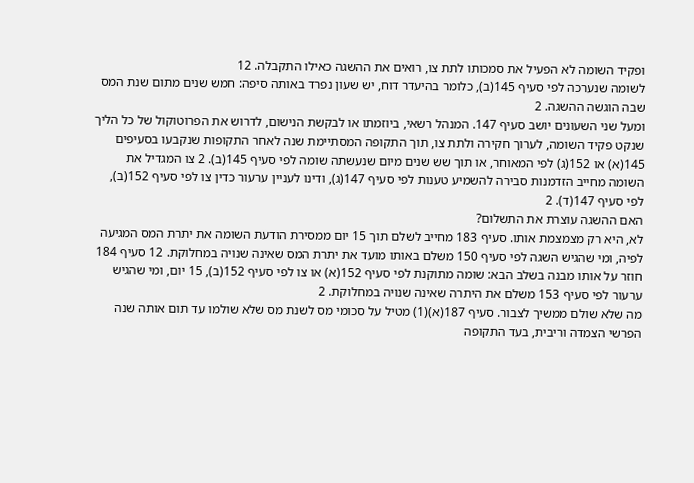ופקיד השומה לא הפעיל את סמכותו לתת צו, רואים את ההשגה כאילו התקבלה. 12
לשומה שנערכה לפי סעיף 145(ב), כלומר בהיעדר דוח, יש שעון נפרד באותה סיפה: חמש שנים מתום שנת המס שבה הוגשה ההשגה. 2
ומעל שני השעונים יושב סעיף 147. המנהל רשאי, ביוזמתו או לבקשת הנישום, לדרוש את הפרוטוקול של כל הליך שנקט פקיד השומה, לערוך חקירה ולתת צו, תוך התקופה המסתיימת שנה לאחר התקופות שנקבעו בסעיפים 145(א) או 152(ג) לפי המאוחר, או תוך שש שנים מיום שנעשתה שומה לפי סעיף 145(ב). 2 צו המגדיל את השומה מחייב הזדמנות סבירה להשמיע טענות לפי סעיף 147(ג), ודינו לעניין ערעור כדין צו לפי סעיף 152(ב), לפי סעיף 147(ד). 2
האם ההשגה עוצרת את התשלום?
לא, היא רק מצמצמת אותו. סעיף 183 מחייב לשלם תוך 15 יום ממסירת הודעת השומה את יתרת המס המגיעה לפיה, ומי שהגיש השגה לפי סעיף 150 משלם באותו מועד את יתרת המס שאינה שנויה במחלוקת. 12 סעיף 184 חוזר על אותו מבנה בשלב הבא: שומה מתוקנת לפי סעיף 152(א) או צו לפי סעיף 152(ב), 15 יום, ומי שהגיש ערעור לפי סעיף 153 משלם את היתרה שאינה שנויה במחלוקת. 2
מה שלא שולם ממשיך לצבור. סעיף 187(א)(1) מטיל על סכומי מס לשנת מס שלא שולמו עד תום אותה שנה הפרשי הצמדה וריבית, בעד התקופה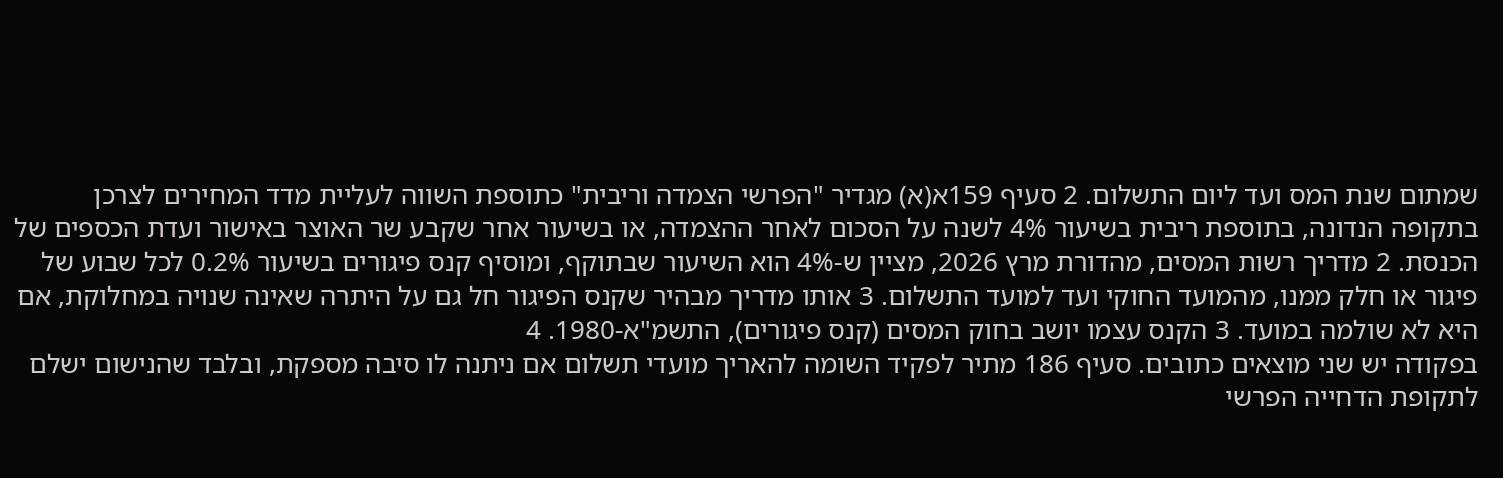שמתום שנת המס ועד ליום התשלום. 2 סעיף 159א(א) מגדיר "הפרשי הצמדה וריבית" כתוספת השווה לעליית מדד המחירים לצרכן בתקופה הנדונה, בתוספת ריבית בשיעור 4% לשנה על הסכום לאחר ההצמדה, או בשיעור אחר שקבע שר האוצר באישור ועדת הכספים של הכנסת. 2 מדריך רשות המסים, מהדורת מרץ 2026, מציין ש-4% הוא השיעור שבתוקף, ומוסיף קנס פיגורים בשיעור 0.2% לכל שבוע של פיגור או חלק ממנו, מהמועד החוקי ועד למועד התשלום. 3 אותו מדריך מבהיר שקנס הפיגור חל גם על היתרה שאינה שנויה במחלוקת, אם היא לא שולמה במועד. 3 הקנס עצמו יושב בחוק המסים (קנס פיגורים), התשמ"א-1980. 4
בפקודה יש שני מוצאים כתובים. סעיף 186 מתיר לפקיד השומה להאריך מועדי תשלום אם ניתנה לו סיבה מספקת, ובלבד שהנישום ישלם לתקופת הדחייה הפרשי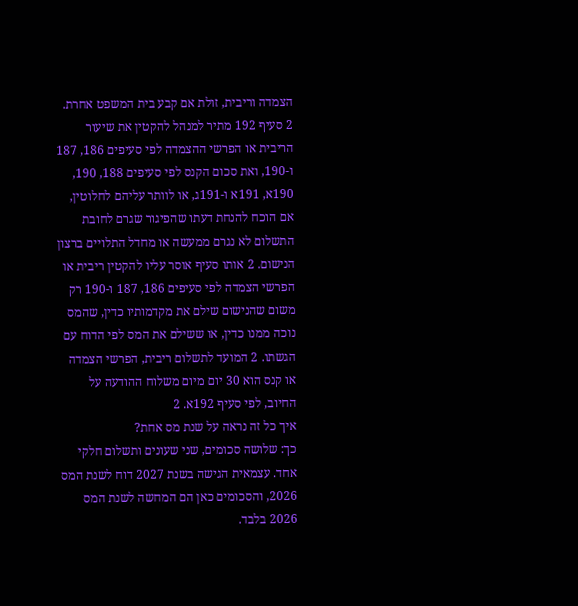הצמדה וריבית, זולת אם קבע בית המשפט אחרת. 2 סעיף 192 מתיר למנהל להקטין את שיעור הריבית או הפרשי ההצמדה לפי סעיפים 186, 187 ו-190, ואת סכום הקנס לפי סעיפים 188, 190, 190א, 191א ו-191ג, או לוותר עליהם לחלוטין, אם הוכח להנחת דעתו שהפיגור שגרם לחובת התשלום לא נגרם ממעשה או מחדל התלויים ברצון הנישום. 2 אותו סעיף אוסר עליו להקטין ריבית או הפרשי הצמדה לפי סעיפים 186, 187 ו-190 רק משום שהנישום שילם את מקדמותיו כדין, שהמס נוכה ממנו כדין, או ששילם את המס לפי הדוח עם הגשתו. 2 המועד לתשלום ריבית, הפרשי הצמדה או קנס הוא 30 יום מיום משלוח ההודעה על החיוב, לפי סעיף 192א. 2
איך כל זה נראה על שנת מס אחת?
כך: שלושה סכומים, שני שעונים ותשלום חלקי אחד. עצמאית הגישה בשנת 2027 דוח לשנת המס 2026, והסכומים כאן הם המחשה לשנת המס 2026 בלבד.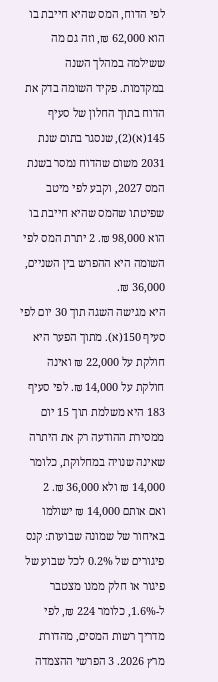לפי הדוח, המס שהיא חייבת בו הוא 62,000 ₪, וזה גם מה ששילמה במהלך השנה במקדמות. פקיד השומה בדק את הדוח בתוך החלון של סעיף 145(א)(2), שנסגר בתום שנת 2031 משום שהדוח נמסר בשנת המס 2027, וקבע לפי מיטב שפיטתו שהמס שהיא חייבת בו הוא 98,000 ₪. 2 יתרת המס לפי השומה היא ההפרש בין השניים, 36,000 ₪.
היא מגישה השגה תוך 30 יום לפי סעיף 150(א). מתוך הפער היא חולקת על 22,000 ₪ ואינה חולקת על 14,000 ₪. לפי סעיף 183 היא משלמת תוך 15 יום ממסירת ההודעה רק את היתרה שאינה שנויה במחלוקת, כלומר 14,000 ₪ ולא 36,000 ₪. 2
ואם אותם 14,000 ₪ ישולמו באיחור של שמונה שבועות: קנס פיגורים של 0.2% לכל שבוע של פיגור או חלק ממנו מצטבר ל-1.6%, כלומר 224 ₪, לפי מדריך רשות המסים, מהדורת מרץ 2026. 3 הפרשי ההצמדה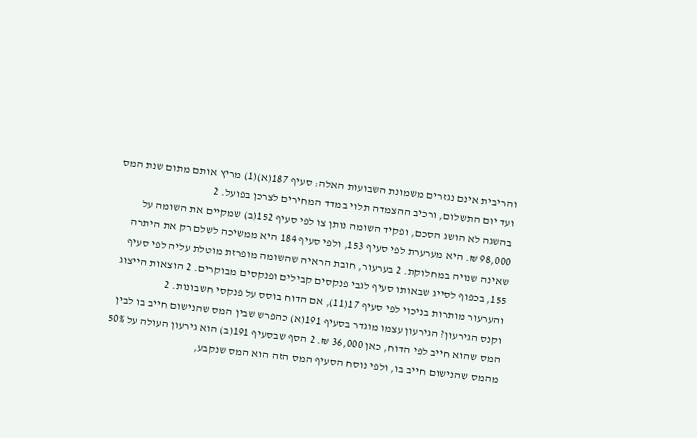והריבית אינם נגזרים משמונת השבועות האלה: סעיף 187(א)(1) מריץ אותם מתום שנת המס ועד יום התשלום, ורכיב ההצמדה תלוי במדד המחירים לצרכן בפועל. 2
בהשגה לא הושג הסכם, ופקיד השומה נותן צו לפי סעיף 152(ב) שמקיים את השומה על 98,000 ₪. היא מערערת לפי סעיף 153, ולפי סעיף 184 היא ממשיכה לשלם רק את היתרה שאינה שנויה במחלוקת. 2 בערעור, חובת הראיה שהשומה מופרזת מוטלת עליה לפי סעיף 155, בכפוף לסייג שבאותו סעיף לגבי פנקסים קבילים ופנקסים מבוקרים. 2 הוצאות הייצוג והערעור מותרות בניכוי לפי סעיף 17(11), אם הדוח בוסס על פנקסי חשבונות. 2
וקנס הגירעון? הגירעון עצמו מוגדר בסעיף 191(א) כהפרש שבין המס שהנישום חייב בו לבין המס שהוא חייב לפי הדוח, כאן 36,000 ₪. 2 הסף שבסעיף 191(ב) הוא גירעון העולה על 50% מהמס שהנישום חייב בו, ולפי נוסח הסעיף המס הזה הוא המס שנקבע,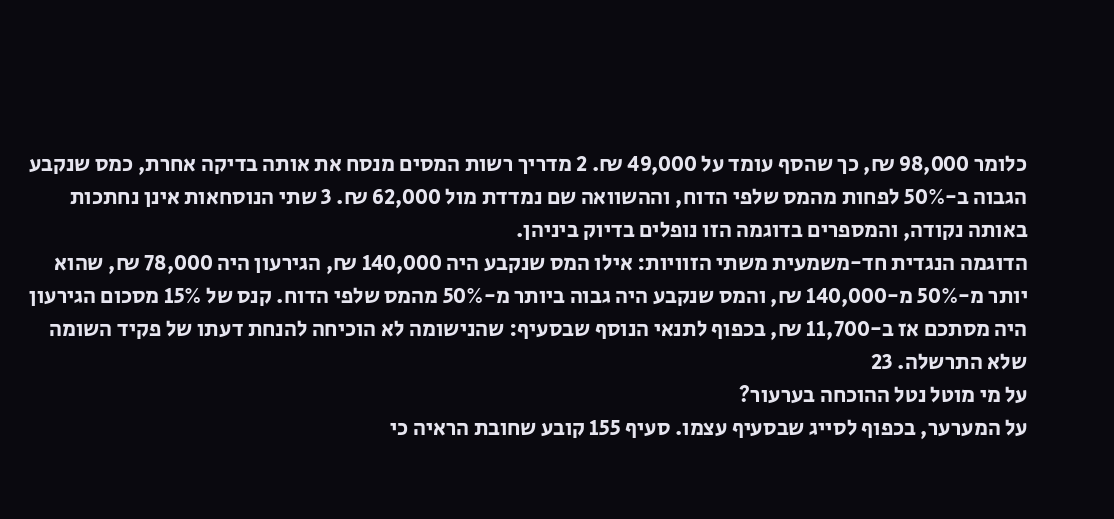כלומר 98,000 ₪, כך שהסף עומד על 49,000 ₪. 2 מדריך רשות המסים מנסח את אותה בדיקה אחרת, כמס שנקבע הגבוה ב-50% לפחות מהמס שלפי הדוח, וההשוואה שם נמדדת מול 62,000 ₪. 3 שתי הנוסחאות אינן נחתכות באותה נקודה, והמספרים בדוגמה הזו נופלים בדיוק ביניהן.
הדוגמה הנגדית חד-משמעית משתי הזוויות: אילו המס שנקבע היה 140,000 ₪, הגירעון היה 78,000 ₪, שהוא יותר מ-50% מ-140,000 ₪, והמס שנקבע היה גבוה ביותר מ-50% מהמס שלפי הדוח. קנס של 15% מסכום הגירעון היה מסתכם אז ב-11,700 ₪, בכפוף לתנאי הנוסף שבסעיף: שהנישומה לא הוכיחה להנחת דעתו של פקיד השומה שלא התרשלה. 23
על מי מוטל נטל ההוכחה בערעור?
על המערער, בכפוף לסייג שבסעיף עצמו. סעיף 155 קובע שחובת הראיה כי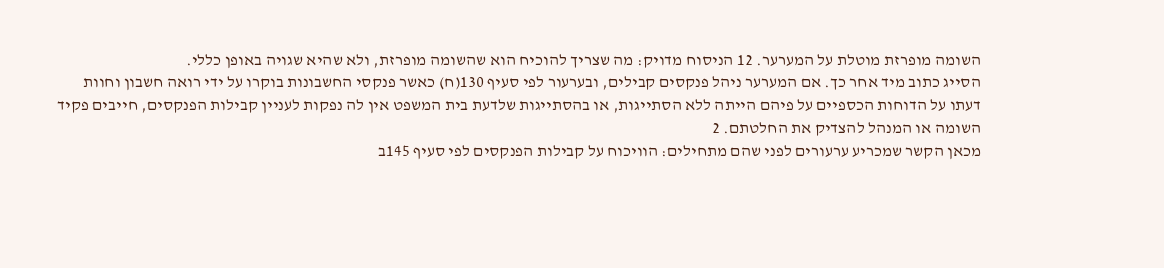השומה מופרזת מוטלת על המערער. 12 הניסוח מדויק: מה שצריך להוכיח הוא שהשומה מופרזת, ולא שהיא שגויה באופן כללי.
הסייג כתוב מיד אחר כך. אם המערער ניהל פנקסים קבילים, ובערעור לפי סעיף 130(ח) כאשר פנקסי החשבונות בוקרו על ידי רואה חשבון וחוות דעתו על הדוחות הכספיים על פיהם הייתה ללא הסתייגות, או בהסתייגות שלדעת בית המשפט אין לה נפקות לעניין קבילות הפנקסים, חייבים פקיד השומה או המנהל להצדיק את החלטתם. 2
מכאן הקשר שמכריע ערעורים לפני שהם מתחילים: הוויכוח על קבילות הפנקסים לפי סעיף 145ב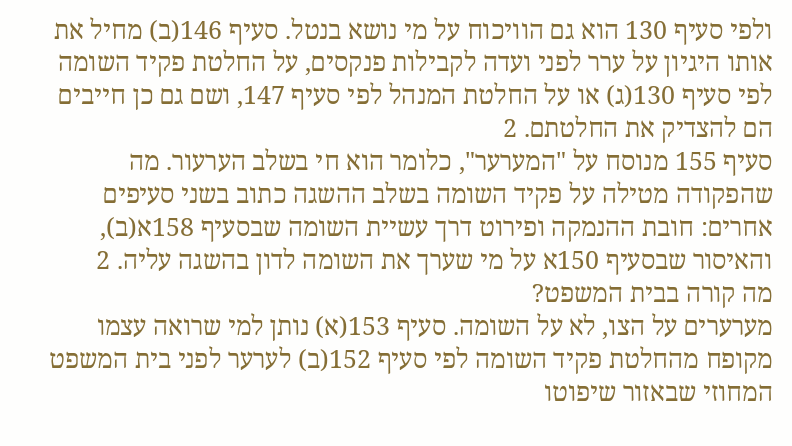ולפי סעיף 130 הוא גם הוויכוח על מי נושא בנטל. סעיף 146(ב) מחיל את אותו היגיון על ערר לפני ועדה לקבילות פנקסים, על החלטת פקיד השומה לפי סעיף 130(ג) או על החלטת המנהל לפי סעיף 147, ושם גם כן חייבים הם להצדיק את החלטתם. 2
סעיף 155 מנוסח על "המערער", כלומר הוא חי בשלב הערעור. מה שהפקודה מטילה על פקיד השומה בשלב ההשגה כתוב בשני סעיפים אחרים: חובת ההנמקה ופירוט דרך עשיית השומה שבסעיף 158א(ב), והאיסור שבסעיף 150א על מי שערך את השומה לדון בהשגה עליה. 2
מה קורה בבית המשפט?
מערערים על הצו, לא על השומה. סעיף 153(א) נותן למי שרואה עצמו מקופח מהחלטת פקיד השומה לפי סעיף 152(ב) לערער לפני בית המשפט המחוזי שבאזור שיפוטו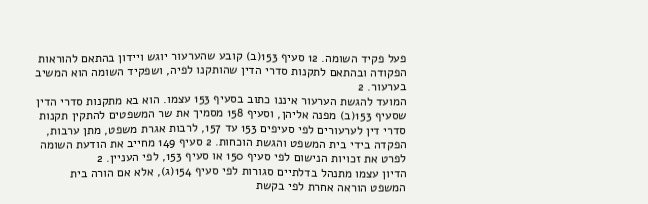פעל פקיד השומה. 12 סעיף 153(ב) קובע שהערעור יוגש ויידון בהתאם להוראות הפקודה ובהתאם לתקנות סדרי הדין שהותקנו לפיה, ושפקיד השומה הוא המשיב בערעור. 2
המועד להגשת הערעור איננו כתוב בסעיף 153 עצמו. הוא בא מתקנות סדרי הדין שסעיף 153(ב) מפנה אליהן, וסעיף 158 מסמיך את שר המשפטים להתקין תקנות סדרי דין לערעורים לפי סעיפים 153 עד 157, לרבות אגרת משפט, מתן ערבות, הפקדה בידי בית המשפט והגשת הוכחות. 2 סעיף 149 מחייב את הודעת השומה לפרט את זכויות הנישום לפי סעיף 150 או סעיף 153, לפי העניין. 2
הדיון עצמו מתנהל בדלתיים סגורות לפי סעיף 154(ג), אלא אם הורה בית המשפט הוראה אחרת לפי בקשת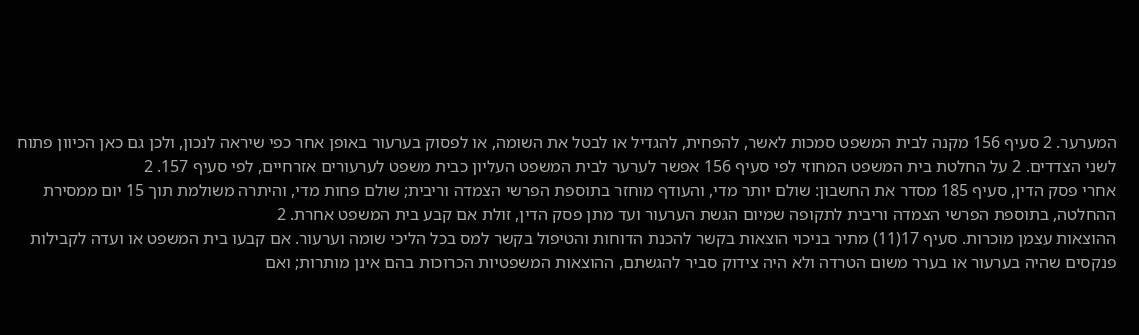המערער. 2 סעיף 156 מקנה לבית המשפט סמכות לאשר, להפחית, להגדיל או לבטל את השומה, או לפסוק בערעור באופן אחר כפי שיראה לנכון, ולכן גם כאן הכיוון פתוח לשני הצדדים. 2 על החלטת בית המשפט המחוזי לפי סעיף 156 אפשר לערער לבית המשפט העליון כבית משפט לערעורים אזרחיים, לפי סעיף 157. 2
אחרי פסק הדין, סעיף 185 מסדר את החשבון: שולם יותר מדי, והעודף מוחזר בתוספת הפרשי הצמדה וריבית; שולם פחות מדי, והיתרה משולמת תוך 15 יום ממסירת ההחלטה, בתוספת הפרשי הצמדה וריבית לתקופה שמיום הגשת הערעור ועד מתן פסק הדין, זולת אם קבע בית המשפט אחרת. 2
ההוצאות עצמן מוכרות. סעיף 17(11) מתיר בניכוי הוצאות בקשר להכנת הדוחות והטיפול בקשר למס בכל הליכי שומה וערעור. אם קבעו בית המשפט או ועדה לקבילות פנקסים שהיה בערעור או בערר משום הטרדה ולא היה צידוק סביר להגשתם, ההוצאות המשפטיות הכרוכות בהם אינן מותרות; ואם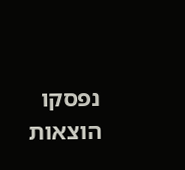נפסקו הוצאות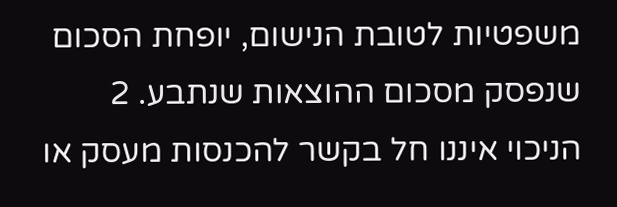משפטיות לטובת הנישום, יופחת הסכום שנפסק מסכום ההוצאות שנתבע. 2 הניכוי איננו חל בקשר להכנסות מעסק או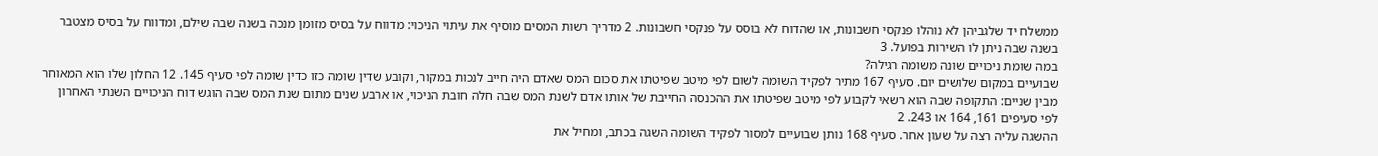ממשלח יד שלגביהן לא נוהלו פנקסי חשבונות, או שהדוח לא בוסס על פנקסי חשבונות. 2 מדריך רשות המסים מוסיף את עיתוי הניכוי: מדווח על בסיס מזומן מנכה בשנה שבה שילם, ומדווח על בסיס מצטבר בשנה שבה ניתן לו השירות בפועל. 3
במה שומת ניכויים שונה משומה רגילה?
שבועיים במקום שלושים יום. סעיף 167 מתיר לפקיד השומה לשום לפי מיטב שפיטתו את סכום המס שאדם היה חייב לנכות במקור, וקובע שדין שומה כזו כדין שומה לפי סעיף 145. 12 החלון שלו הוא המאוחר מבין שניים: התקופה שבה הוא רשאי לקבוע לפי מיטב שפיטתו את ההכנסה החייבת של אותו אדם לשנת המס שבה חלה חובת הניכוי, או ארבע שנים מתום שנת המס שבה הוגש דוח הניכויים השנתי האחרון לפי סעיפים 161, 164 או 243. 2
ההשגה עליה רצה על שעון אחר. סעיף 168 נותן שבועיים למסור לפקיד השומה השגה בכתב, ומחיל את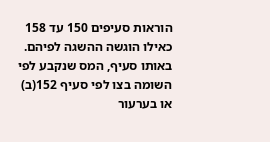הוראות סעיפים 150 עד 158 כאילו הוגשה ההשגה לפיהם. באותו סעיף, המס שנקבע לפי השומה בצו לפי סעיף 152(ב) או בערעור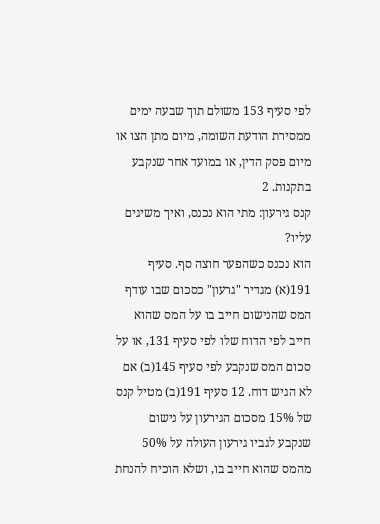לפי סעיף 153 משולם תוך שבעה ימים ממסירת הודעת השומה, מיום מתן הצו או מיום פסק הדין, או במועד אחר שנקבע בתקנות. 2
קנס גירעון: מתי הוא נכנס, ואיך משיגים עליו?
הוא נכנס כשהפער חוצה סף. סעיף 191(א) מגדיר "גרעון" כסכום שבו עודף המס שהנישום חייב בו על המס שהוא חייב לפי הדוח שלו לפי סעיף 131, או על סכום המס שנקבע לפי סעיף 145(ב) אם לא הגיש דוח. 12 סעיף 191(ב) מטיל קנס של 15% מסכום הגירעון על נישום שנקבע לגביו גירעון העולה על 50% מהמס שהוא חייב בו, ושלא הוכיח להנחת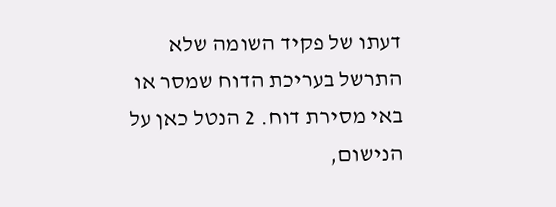דעתו של פקיד השומה שלא התרשל בעריכת הדוח שמסר או באי מסירת דוח. 2 הנטל כאן על הנישום,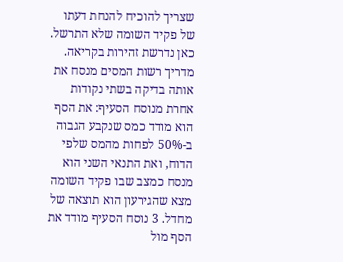שצריך להוכיח להנחת דעתו של פקיד השומה שלא התרשל.
כאן נדרשת זהירות בקריאה. מדריך רשות המסים מנסח את אותה בדיקה בשתי נקודות אחרת מנוסח הסעיף: את הסף הוא מודד כמס שנקבע הגבוה ב-50% לפחות מהמס שלפי הדוח, ואת התנאי השני הוא מנסח כמצב שבו פקיד השומה מצא שהגירעון הוא תוצאה של מחדל. 3 נוסח הסעיף מודד את הסף מול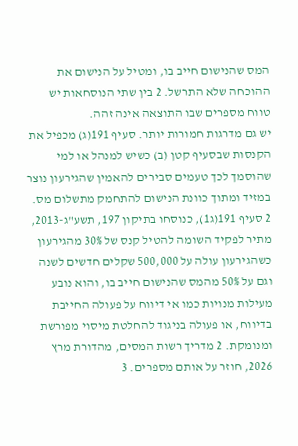המס שהנישום חייב בו, ומטיל על הנישום את ההוכחה שלא התרשל. 2 בין שתי הנוסחאות יש טווח מספרים שבו התוצאה אינה זהה.
יש גם מדרגות חמורות יותר. סעיף 191(ג) מכפיל את הקנסות שבסעיף קטן (ב) כשיש למנהל או למי שהוסמך לכך טעמים סבירים להאמין שהגירעון נוצר במזיד ומתוך כוונת הנישום להתחמק מתשלום מס. 2 סעיף 191(ג1), כנוסחו בתיקון 197, תשע"ג-2013, מתיר לפקיד השומה להטיל קנס של 30% מהגירעון כשהגירעון עולה על 500,000 שקלים חדשים לשנה וגם על 50% מהמס שהנישום חייב בו, והוא נובע מעילות מנויות כמו אי דיווח על פעולה החייבת בדיווח, או פעולה בניגוד להחלטת מיסוי מפורשת ומנומקת. 2 מדריך רשות המסים, מהדורת מרץ 2026, חוזר על אותם מספרים. 3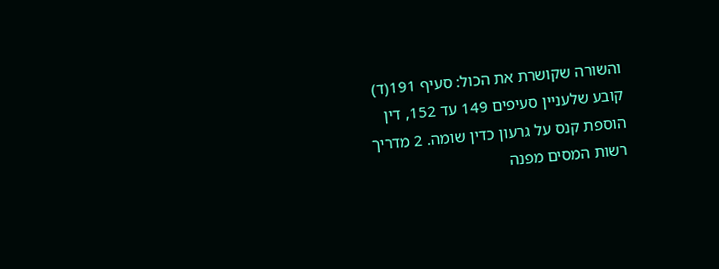והשורה שקושרת את הכול: סעיף 191(ד) קובע שלעניין סעיפים 149 עד 152, דין הוספת קנס על גרעון כדין שומה. 2 מדריך רשות המסים מפנה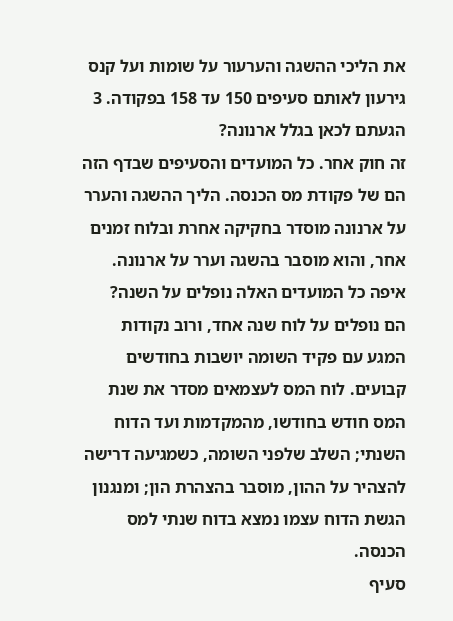את הליכי ההשגה והערעור על שומות ועל קנס גירעון לאותם סעיפים 150 עד 158 בפקודה. 3
הגעתם לכאן בגלל ארנונה?
זה חוק אחר. כל המועדים והסעיפים שבדף הזה הם של פקודת מס הכנסה. הליך ההשגה והערר על ארנונה מוסדר בחקיקה אחרת ובלוח זמנים אחר, והוא מוסבר בהשגה וערר על ארנונה.
איפה כל המועדים האלה נופלים על השנה?
הם נופלים על לוח שנה אחד, ורוב נקודות המגע עם פקיד השומה יושבות בחודשים קבועים. לוח המס לעצמאים מסדר את שנת המס חודש בחודשו, מהמקדמות ועד הדוח השנתי; השלב שלפני השומה, כשמגיעה דרישה להצהיר על ההון, מוסבר בהצהרת הון; ומנגנון הגשת הדוח עצמו נמצא בדוח שנתי למס הכנסה.
סעיף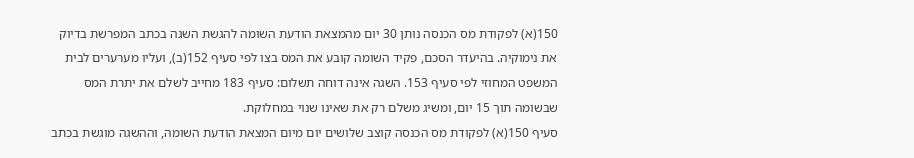150(א) לפקודת מס הכנסה נותן 30 יום מהמצאת הודעת השומה להגשת השגה בכתב המפרשת בדיוק את נימוקיה. בהיעדר הסכם, פקיד השומה קובע את המס בצו לפי סעיף 152(ב), ועליו מערערים לבית המשפט המחוזי לפי סעיף 153. השגה אינה דוחה תשלום: סעיף 183 מחייב לשלם את יתרת המס שבשומה תוך 15 יום, ומשיג משלם רק את שאינו שנוי במחלוקת.
סעיף 150(א) לפקודת מס הכנסה קוצב שלושים יום מיום המצאת הודעת השומה, וההשגה מוגשת בכתב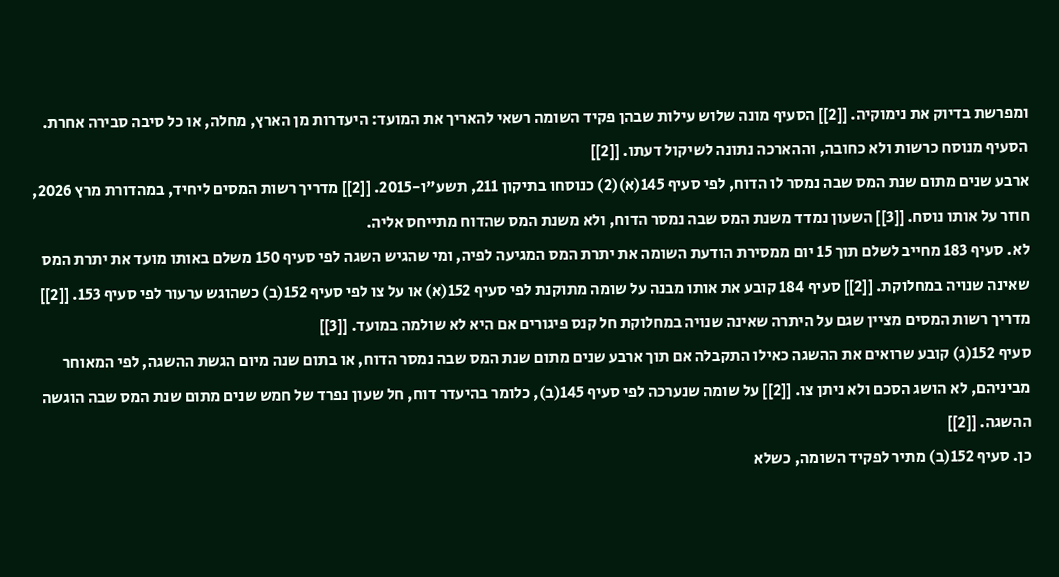ומפרשת בדיוק את נימוקיה. [[2]] הסעיף מונה שלוש עילות שבהן פקיד השומה רשאי להאריך את המועד: היעדרות מן הארץ, מחלה, או כל סיבה סבירה אחרת. הסעיף מנוסח כרשות ולא כחובה, וההארכה נתונה לשיקול דעתו. [[2]]
ארבע שנים מתום שנת המס שבה נמסר לו הדוח, לפי סעיף 145(א)(2) כנוסחו בתיקון 211, תשע"ו-2015. [[2]] מדריך רשות המסים ליחיד, במהדורת מרץ 2026, חוזר על אותו נוסח. [[3]] השעון נמדד משנת המס שבה נמסר הדוח, ולא משנת המס שהדוח מתייחס אליה.
לא. סעיף 183 מחייב לשלם תוך 15 יום ממסירת הודעת השומה את יתרת המס המגיעה לפיה, ומי שהגיש השגה לפי סעיף 150 משלם באותו מועד את יתרת המס שאינה שנויה במחלוקת. [[2]] סעיף 184 קובע את אותו מבנה על שומה מתוקנת לפי סעיף 152(א) או על צו לפי סעיף 152(ב) כשהוגש ערעור לפי סעיף 153. [[2]] מדריך רשות המסים מציין שגם על היתרה שאינה שנויה במחלוקת חל קנס פיגורים אם היא לא שולמה במועד. [[3]]
סעיף 152(ג) קובע שרואים את ההשגה כאילו התקבלה אם תוך ארבע שנים מתום שנת המס שבה נמסר הדוח, או בתום שנה מיום הגשת ההשגה, לפי המאוחר מביניהם, לא הושג הסכם ולא ניתן צו. [[2]] על שומה שנערכה לפי סעיף 145(ב), כלומר בהיעדר דוח, חל שעון נפרד של חמש שנים מתום שנת המס שבה הוגשה ההשגה. [[2]]
כן. סעיף 152(ב) מתיר לפקיד השומה, כשלא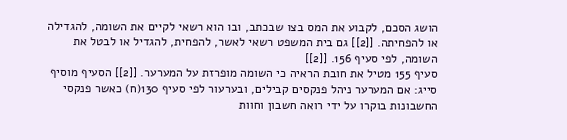הושג הסכם, לקבוע את המס בצו שבכתב, ובו הוא רשאי לקיים את השומה, להגדילה או להפחיתה. [[2]] גם בית המשפט רשאי לאשר, להפחית, להגדיל או לבטל את השומה, לפי סעיף 156. [[2]]
סעיף 155 מטיל את חובת הראיה כי השומה מופרזת על המערער. [[2]] הסעיף מוסיף סייג: אם המערער ניהל פנקסים קבילים, ובערעור לפי סעיף 130(ח) כאשר פנקסי החשבונות בוקרו על ידי רואה חשבון וחוות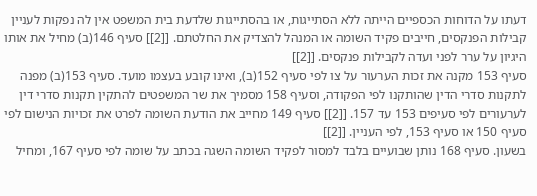דעתו על הדוחות הכספיים הייתה ללא הסתייגות, או בהסתייגות שלדעת בית המשפט אין לה נפקות לעניין קבילות הפנקסים, חייבים פקיד השומה או המנהל להצדיק את החלטתם. [[2]] סעיף 146(ב) מחיל את אותו היגיון על ערר לפני ועדה לקבילות פנקסים. [[2]]
סעיף 153 מקנה את זכות הערעור על צו לפי סעיף 152(ב), ואינו קובע בעצמו מועד. סעיף 153(ב) מפנה לתקנות סדרי הדין שהותקנו לפי הפקודה, וסעיף 158 מסמיך את שר המשפטים להתקין תקנות סדרי דין לערעורים לפי סעיפים 153 עד 157. [[2]] סעיף 149 מחייב את הודעת השומה לפרט את זכויות הנישום לפי סעיף 150 או סעיף 153, לפי העניין. [[2]]
בשעון. סעיף 168 נותן שבועיים בלבד למסור לפקיד השומה השגה בכתב על שומה לפי סעיף 167, ומחיל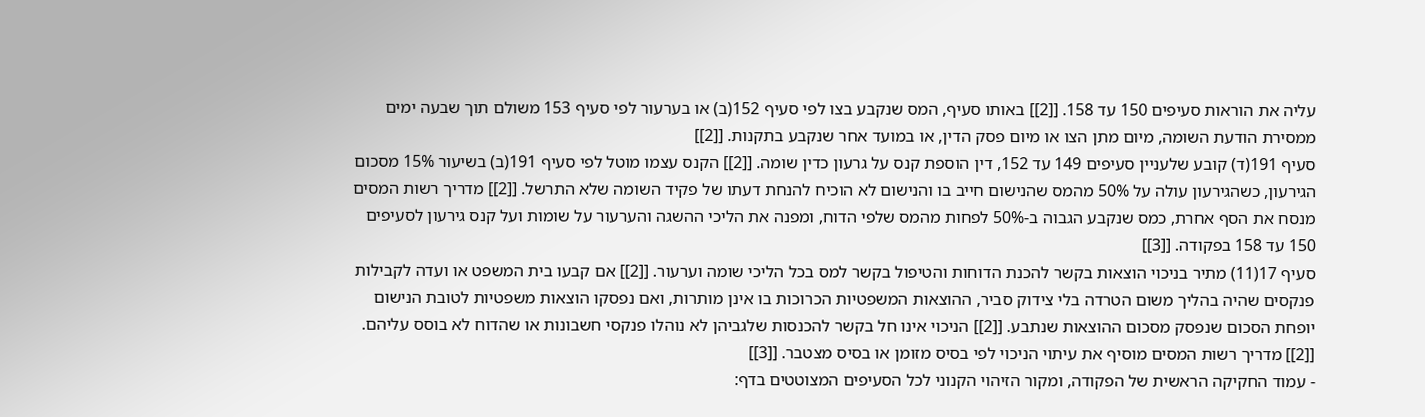עליה את הוראות סעיפים 150 עד 158. [[2]] באותו סעיף, המס שנקבע בצו לפי סעיף 152(ב) או בערעור לפי סעיף 153 משולם תוך שבעה ימים ממסירת הודעת השומה, מיום מתן הצו או מיום פסק הדין, או במועד אחר שנקבע בתקנות. [[2]]
סעיף 191(ד) קובע שלעניין סעיפים 149 עד 152, דין הוספת קנס על גרעון כדין שומה. [[2]] הקנס עצמו מוטל לפי סעיף 191(ב) בשיעור 15% מסכום הגירעון, כשהגירעון עולה על 50% מהמס שהנישום חייב בו והנישום לא הוכיח להנחת דעתו של פקיד השומה שלא התרשל. [[2]] מדריך רשות המסים מנסח את הסף אחרת, כמס שנקבע הגבוה ב-50% לפחות מהמס שלפי הדוח, ומפנה את הליכי ההשגה והערעור על שומות ועל קנס גירעון לסעיפים 150 עד 158 בפקודה. [[3]]
סעיף 17(11) מתיר בניכוי הוצאות בקשר להכנת הדוחות והטיפול בקשר למס בכל הליכי שומה וערעור. [[2]] אם קבעו בית המשפט או ועדה לקבילות פנקסים שהיה בהליך משום הטרדה בלי צידוק סביר, ההוצאות המשפטיות הכרוכות בו אינן מותרות, ואם נפסקו הוצאות משפטיות לטובת הנישום יופחת הסכום שנפסק מסכום ההוצאות שנתבע. [[2]] הניכוי אינו חל בקשר להכנסות שלגביהן לא נוהלו פנקסי חשבונות או שהדוח לא בוסס עליהם. [[2]] מדריך רשות המסים מוסיף את עיתוי הניכוי לפי בסיס מזומן או בסיס מצטבר. [[3]]
- עמוד החקיקה הראשית של הפקודה, ומקור הזיהוי הקנוני לכל הסעיפים המצוטטים בדף: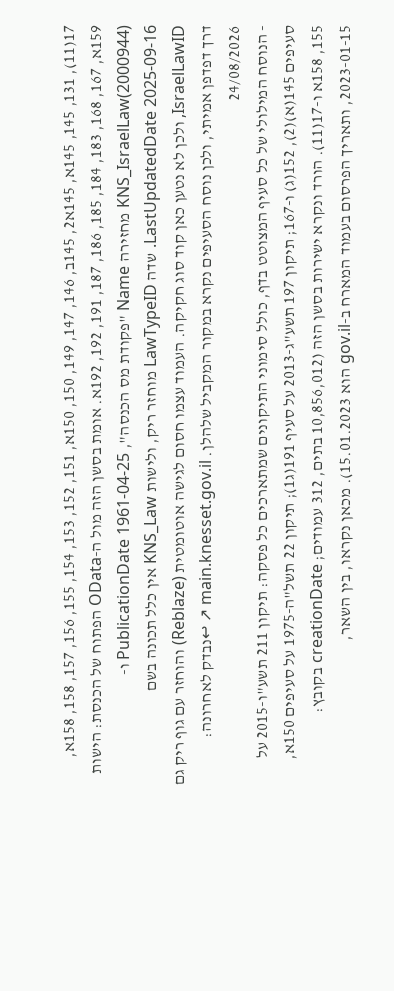17(11), 131, 145, 145א, 145א2, 145ב, 146, 147, 149, 150, 150א, 151, 152, 153, 154, 155, 156, 157, 158, 158א, 159א, 167, 168, 183, 184, 185, 186, 187, 191, 192, 192א. אומת בסשן הזה מול ה-OData הפתוח של הכנסת: הישות KNS_IsraelLaw(2000944) מחזירה Name "פקודת מס הכנסה", PublicationDate 1961-04-25 ו-LastUpdatedDate 2025-09-16. שדה LawTypeID מוחזר ריק, ולישות KNS_Law אין כלל תכונה בשם IsraelLawID, ולכן לא נטען כאן קוד סוג חקיקה. העמוד עצמו חסום לגישה אוטומטית (Reblaze) והוחזר עם גוף ריק גם דרך דפדפן אמיתי, ולכן נוסח הסעיפים נקרא במקור המקביל שלהלן. main.knesset.gov.il ↗ ↩נבדק לאחרונה: 24/08/2026
- הנוסח המילולי של כל סעיף המצוטט בדף, כולל סימוני התיקונים שמתארכים כל פסקה: תיקון 211 תשע"ו-2015 על סעיפים 145(א)(2), 152(ג) ו-167; תיקון 197 תשע"ג-2013 על סעיף 191(ג1); תיקון 22 תשל"ה-1975 על סעיפים 150א, 155, 158א ו-17(11). הורד ונקרא ישירות בסשן הזה (10,856,012 בתים, 312 עמודים; creationDate בקובץ: 2023-01-15, ותאריך הפרסום בעמוד המארח ב-gov.il הוא 15.01.2023). מכאן נקראו, בין השאר,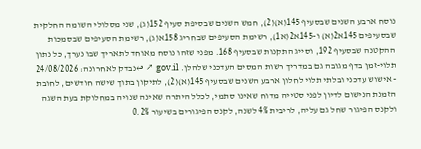נוסח ארבע השנים שבסעיף 145(א)(2), חמש השנים שבסיפת סעיף 152(ג), שני מסלולי השומה החלקית שבסעיפים 145א2(א) ו-145א2(א1), רשימת הסעיפים שבחריג 158א(ג), רשימת הסעיפים שבסמכות ההקטנה שבסעיף 192, וסייג התקנות שבסעיף 168. מפני שזהו נוסח מאוחד לתאריך שבו נערך, כל נתון תלוי-זמן בדף מגובה גם במדריך רשות המסים העדכני שלהלן. gov.il ↗ ↩נבדק לאחרונה: 24/08/2026
- אישוש עדכני ובלתי תלוי לחלון ארבע השנים שבסעיף 145(א)(2), לתיקון בתוך שישה חודשים, לחובת הזמנת הנישום לדיון לפני סטייה מדוח שאינו סתמי, לכלל היתרה שאינה שנויה במחלוקת בעת השגה ולקנס הפיגור שחל גם עליה, לריבית 4% לשנה, לקנס הפיגורים בשיעור 0.2%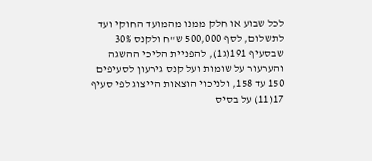לכל שבוע או חלק ממנו מהמועד החוקי ועד לתשלום, לסף 500,000 ש"ח ולקנס 30% שבסעיף 191(ג1), להפניית הליכי ההשגה והערעור על שומות ועל קנס גירעון לסעיפים 150 עד 158, ולניכוי הוצאות הייצוג לפי סעיף 17(11) על בסיס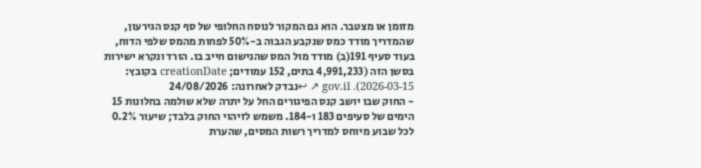מזומן או מצטבר. הוא גם המקור לנוסח החלופי של סף קנס הגירעון, שהמדריך מודד כמס שנקבע הגבוה ב-50% לפחות מהמס שלפי הדוח, בעוד סעיף 191(ב) מודד מול המס שהנישום חייב בו. הורד ונקרא ישירות בסשן הזה (4,991,233 בתים, 152 עמודים; creationDate בקובץ: 2026-03-15). gov.il ↗ ↩נבדק לאחרונה: 24/08/2026
- החוק שבו יושב קנס הפיגורים החל על יתרה שלא שולמה בחלונות 15 הימים של סעיפים 183 ו-184. משמש לזיהוי החוק בלבד; שיעור 0.2% לכל שבוע מיוחס למדריך רשות המסים, שהערת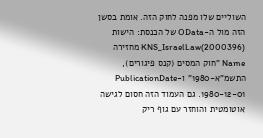השוליים שלו מפנה לחוק הזה. אומת בסשן הזה מול ה-OData של הכנסת: הישות KNS_IsraelLaw(2000396) מחזירה Name "חוק המסים (קנס פיגורים), התשמ"א-1980" ו-PublicationDate 1980-12-01. גם העמוד הזה חסום לגישה אוטומטית והוחזר עם גוף ריק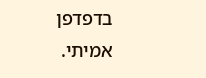בדפדפן אמיתי.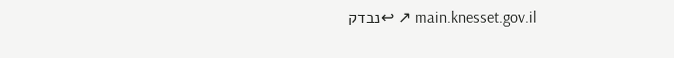main.knesset.gov.il ↗ ↩נבדק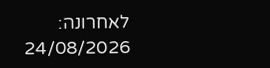לאחרונה: 24/08/2026